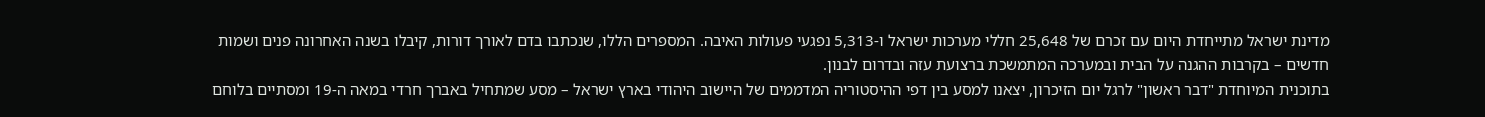מדינת ישראל מתייחדת היום עם זכרם של 25,648 חללי מערכות ישראל ו-5,313 נפגעי פעולות האיבה. המספרים הללו, שנכתבו בדם לאורך דורות, קיבלו בשנה האחרונה פנים ושמות חדשים – בקרבות ההגנה על הבית ובמערכה המתמשכת ברצועת עזה ובדרום לבנון.
בתוכנית המיוחדת "דבר ראשון" לרגל יום הזיכרון, יצאנו למסע בין דפי ההיסטוריה המדממים של היישוב היהודי בארץ ישראל – מסע שמתחיל באברך חרדי במאה ה-19 ומסתיים בלוחם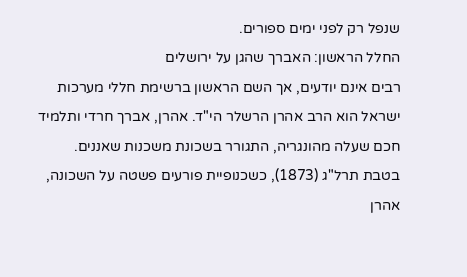שנפל רק לפני ימים ספורים.
החלל הראשון: האברך שהגן על ירושלים
רבים אינם יודעים, אך השם הראשון ברשימת חללי מערכות ישראל הוא הרב אהרן הרשלר הי"ד. אהרן, אברך חרדי ותלמיד חכם שעלה מהונגריה, התגורר בשכונת משכנות שאננים. בטבת תרל"ג (1873), כשכנופיית פורעים פשטה על השכונה, אהרן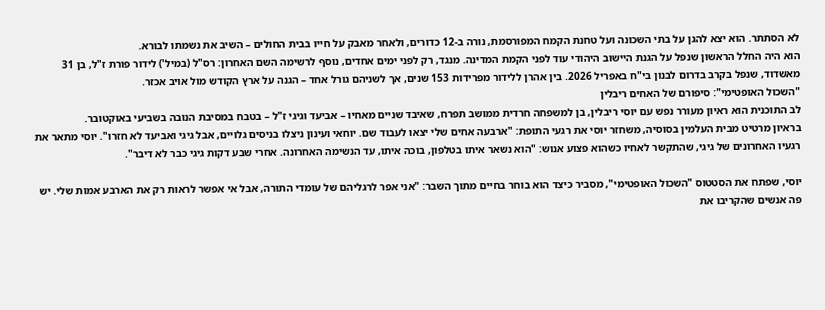לא הסתתר. הוא יצא להגן על בתי השכונה ועל טחנת הקמח המפורסמת, נורה ב-12 כדורים, ולאחר מאבק על חייו בבית החולים – השיב את נשמתו לבורא.
הוא היה החלל הראשון שנפל על הגנת היישוב היהודי עוד לפני הקמת המדינה. מנגד, רק לפני ימים אחדים, נוסף לרשימה השם האחרון: רס"ל (במיל') לידור פורת ז"ל, בן 31 מאשדוד, שנפל בקרב בדרום לבנון בי"ח באפריל 2026. בין אהרן ללידור מפרידות 153 שנים, אך לשניהם גורל אחד – הגנה על ארץ הקודש מול אויב אכזר.
"השכול האופטימי": סיפורם של האחים ריבלין
לב התוכנית הוא ראיון מעורר נפש עם יוסי ריבלין, בן למשפחה חרדית ממושב תפרח, שאיבד שניים מאחיו – אביעד וגיגי ז"ל – בטבח במסיבת הנובה בשביעי באוקטובר.
בראיון מרטיט מבית העלמין בסוסיה, משחזר יוסי את רגעי התופת: "ארבעה אחים שלי יצאו לעבוד שם. יוחאי ועינון ניצלו בניסים גלויים, אבל גיגי ואביעד לא חזרו". יוסי מתאר את רגעיו האחרונים של גיגי, שהתקשר לאחיו כשהוא פצוע אנוש: "הוא נשאר איתו בטלפון, בוכה איתו, עד הנשימה האחרונה. אחרי שבע דקות גיגי כבר לא דיבר".

יוסי, שפתח את הסטטוס "השכול האופטימי", מסביר כיצד הוא בוחר בחיים מתוך השבר: "אני אפר לרגליהם של עומדי התורה, אבל אי אפשר לראות רק את הארבע אמות שלי. יש פה אנשים שהקריבו את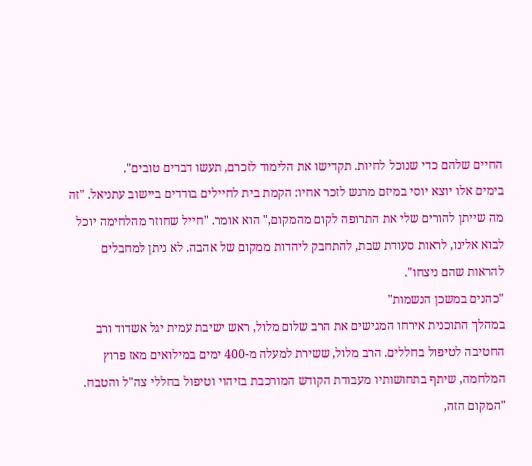החיים שלהם כדי שנוכל לחיות. תקדישו את הלימוד לזכרם, תעשו דברים טובים".
בימים אלו יוצא יוסי במיזם מרגש לזכר אחיו: הקמת בית לחיילים בודדים ביישוב עתניאל. "זה מה שייתן להורים שלי את התרופה לקום מהמקום," הוא אומר. "חייל שחוזר מהלחימה יוכל לבוא אלינו, לראות סעודת שבת, להתחבק ליהדות ממקום של אהבה. לא ניתן למחבלים להראות שהם ניצחו".
"כהנים במשכן הנשמות"
במהלך התוכנית אירחו המגישים את הרב שלום מלול, ראש ישיבת עמית יגל אשדוד ורב החטיבה לטיפול בחללים. הרב מלול, ששירת למעלה מ-400 ימים במילואים מאז פרוץ המלחמה, שיתף בתחושותיו מעבודת הקודש המורכבת בזיהוי וטיפול בחללי צה"ל והטבח.
"המקום הזה,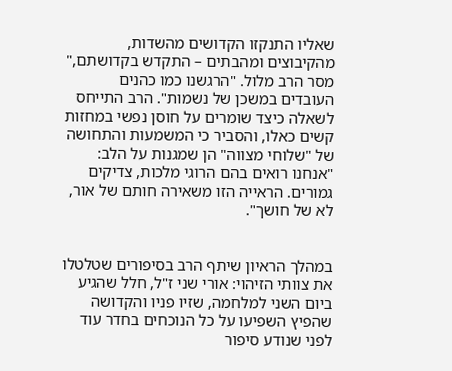שאליו התנקזו הקדושים מהשדות, מהקיבוצים ומהבתים – התקדש בקדושתם," מסר הרב מלול. "הרגשנו כמו כהנים העובדים במשכן של נשמות". הרב התייחס לשאלה כיצד שומרים על חוסן נפשי במחזות קשים כאלו, והסביר כי המשמעות והתחושה של "שלוחי מצווה" הן שמגנות על הלב: "אנחנו רואים בהם הרוגי מלכות, צדיקים גמורים. הראייה הזו משאירה חותם של אור, לא של חושך".


במהלך הראיון שיתף הרב בסיפורים שטלטלו את צוותי הזיהוי: אורי שני ז"ל, חלל שהגיע ביום השני למלחמה, שזיו פניו והקדושה שהפיץ השפיעו על כל הנוכחים בחדר עוד לפני שנודע סיפור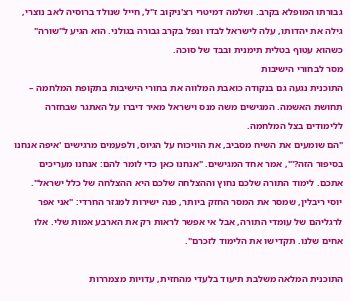גבורתו המופלא בקרב. ושלמה דמיטרי רצ'ניקוב ז"ל, חייל שנולד ברוסיה לאב נוצרי, גילה את יהדותו, עלה לישראל לבדו ונפל בקרב גבורה בגולני. הוא הגיע ל"שורה" כשהוא עטוף בטלית תימנית ובבד של סוכה.
מסר לבחורי הישיבות
התוכנית נגעה גם בנקודה כואבת המלווה את בחורי הישיבות בתקופת המלחמה – תחושת האשמה. המגישים משה מנס וישראל מאיר דיברו על האתגר שבחזרה ללימודים בצל המלחמה.
"הם שומעים את השיח מסביב, את הוויכוח על הגיוס, ולפעמים מרגישים 'איפה אנחנו בסיפור הזה?'", אמר אחד המגישים. "אנחנו כאן כדי לומר להם: אנחנו מעריכים אתכם. לימוד התורה שלכם נחוץ וההצלחה שלכם היא ההצלחה של כלל ישראל".
יוסי ריבלין, שמסר את המסר החזק ביותר, פנה ישירות למגזר החרדי: "אני אפר לרגליהם של עומדי התורה, אבל אי אפשר לראות רק את הארבע אמות שלי. אלו אחים שלנו. תקדישו את הלימוד לזכרם".

התוכנית המלאה משלבת תיעוד בלעדי מהחזית, עדויות מצמררות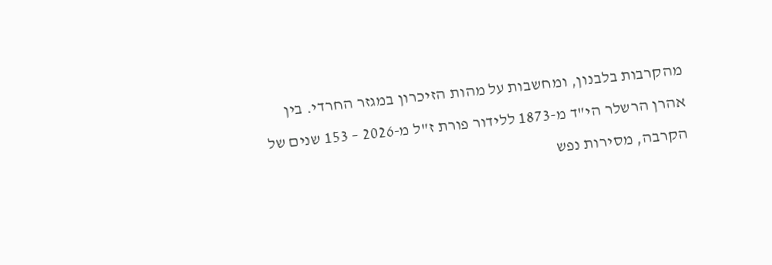מהקרבות בלבנון, ומחשבות על מהות הזיכרון במגזר החרדי. בין אהרן הרשלר הי"ד מ-1873 ללידור פורת ז"ל מ-2026 – 153 שנים של הקרבה, מסירות נפש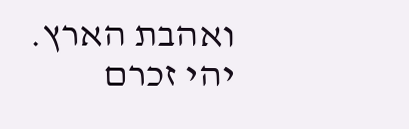ואהבת הארץ.
יהי זכרם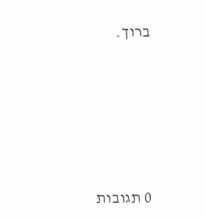ברוך.







0 תגובות